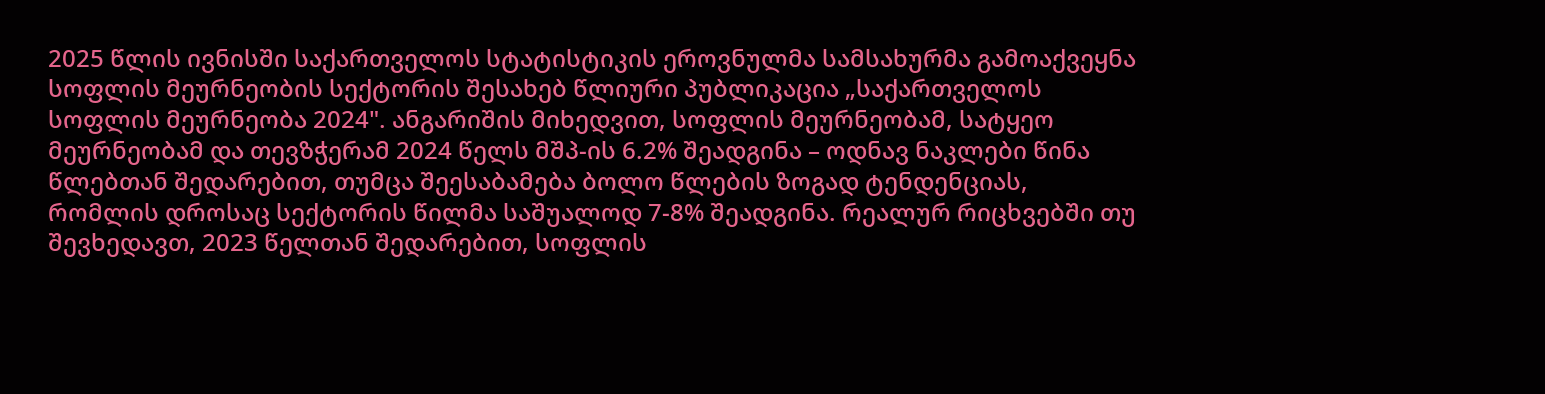2025 წლის ივნისში საქართველოს სტატისტიკის ეროვნულმა სამსახურმა გამოაქვეყნა სოფლის მეურნეობის სექტორის შესახებ წლიური პუბლიკაცია „საქართველოს სოფლის მეურნეობა 2024". ანგარიშის მიხედვით, სოფლის მეურნეობამ, სატყეო მეურნეობამ და თევზჭერამ 2024 წელს მშპ-ის 6.2% შეადგინა – ოდნავ ნაკლები წინა წლებთან შედარებით, თუმცა შეესაბამება ბოლო წლების ზოგად ტენდენციას, რომლის დროსაც სექტორის წილმა საშუალოდ 7-8% შეადგინა. რეალურ რიცხვებში თუ შევხედავთ, 2023 წელთან შედარებით, სოფლის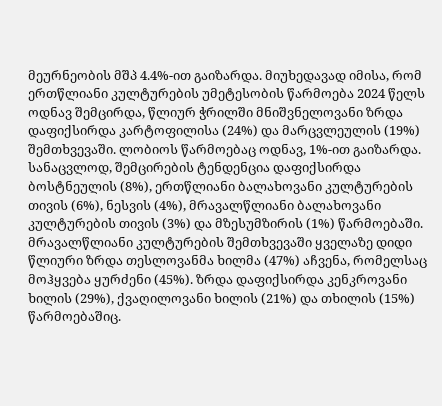მეურნეობის მშპ 4.4%-ით გაიზარდა. მიუხედავად იმისა, რომ ერთწლიანი კულტურების უმეტესობის წარმოება 2024 წელს ოდნავ შემცირდა, წლიურ ჭრილში მნიშვნელოვანი ზრდა დაფიქსირდა კარტოფილისა (24%) და მარცვლეულის (19%) შემთხვევაში. ლობიოს წარმოებაც ოდნავ, 1%-ით გაიზარდა. სანაცვლოდ, შემცირების ტენდენცია დაფიქსირდა ბოსტნეულის (8%), ერთწლიანი ბალახოვანი კულტურების თივის (6%), ნესვის (4%), მრავალწლიანი ბალახოვანი კულტურების თივის (3%) და მზესუმზირის (1%) წარმოებაში.
მრავალწლიანი კულტურების შემთხვევაში ყველაზე დიდი წლიური ზრდა თესლოვანმა ხილმა (47%) აჩვენა, რომელსაც მოჰყვება ყურძენი (45%). ზრდა დაფიქსირდა კენკროვანი ხილის (29%), ქვაღილოვანი ხილის (21%) და თხილის (15%) წარმოებაშიც.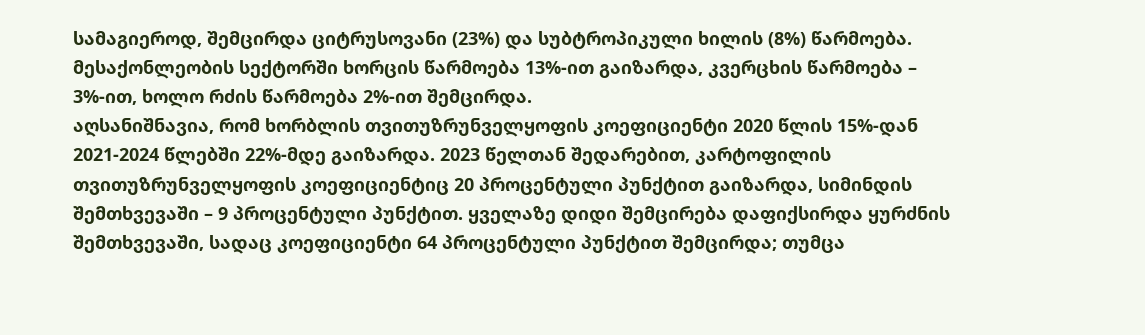სამაგიეროდ, შემცირდა ციტრუსოვანი (23%) და სუბტროპიკული ხილის (8%) წარმოება. მესაქონლეობის სექტორში ხორცის წარმოება 13%-ით გაიზარდა, კვერცხის წარმოება – 3%-ით, ხოლო რძის წარმოება 2%-ით შემცირდა.
აღსანიშნავია, რომ ხორბლის თვითუზრუნველყოფის კოეფიციენტი 2020 წლის 15%-დან 2021-2024 წლებში 22%-მდე გაიზარდა. 2023 წელთან შედარებით, კარტოფილის თვითუზრუნველყოფის კოეფიციენტიც 20 პროცენტული პუნქტით გაიზარდა, სიმინდის შემთხვევაში – 9 პროცენტული პუნქტით. ყველაზე დიდი შემცირება დაფიქსირდა ყურძნის შემთხვევაში, სადაც კოეფიციენტი 64 პროცენტული პუნქტით შემცირდა; თუმცა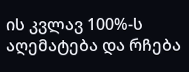ის კვლავ 100%-ს აღემატება და რჩება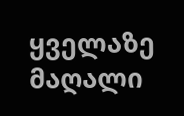ყველაზე მაღალი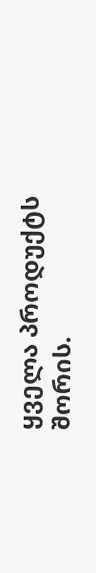ყველა პროდუქტს შორის.